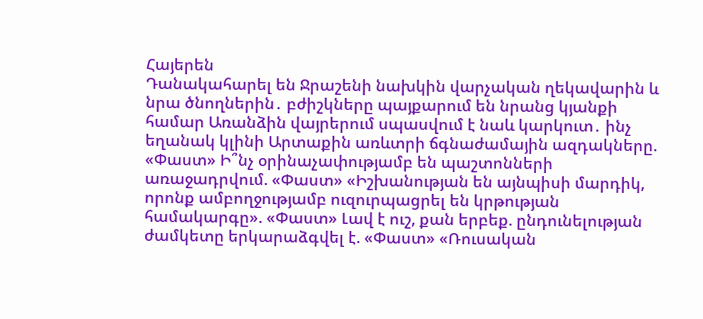Հայերեն
Դանակահարել են Ջրաշենի նախկին վարչական ղեկավարին և նրա ծնողներին․ բժիշկները պայքարում են նրանց կյանքի համար Առանձին վայրերում սպասվում է նաև կարկուտ․ ինչ եղանակ կլինի Արտաքին առևտրի ճգնաժամային ազդակները. «Փաստ» Ի՞նչ օրինաչափությամբ են պաշտոնների առաջադրվում. «Փաստ» «Իշխանության են այնպիսի մարդիկ, որոնք ամբողջությամբ ուզուրպացրել են կրթության համակարգը». «Փաստ» Լավ է ուշ, քան երբեք. ընդունելության ժամկետը երկարաձգվել է. «Փաստ» «Ռուսական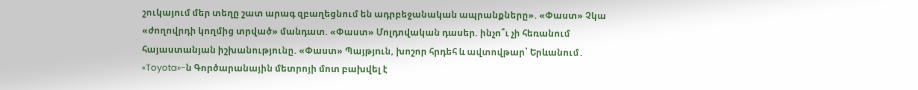շուկայում մեր տեղը շատ արագ զբաղեցնում են ադրբեջանական ապրանքները». «Փաստ» Չկա «ժողովրդի կողմից տրված» մանդատ. «Փաստ» Մոլդովական դասեր. ինչո՞ւ չի հեռանում հայաստանյան իշխանությունը. «Փաստ» Պայթյnւն, խոշոր հրդեհ և ավտովթար՝ Երևանում․ «Toyota»-ն Գործարանային մետրոյի մոտ բախվել է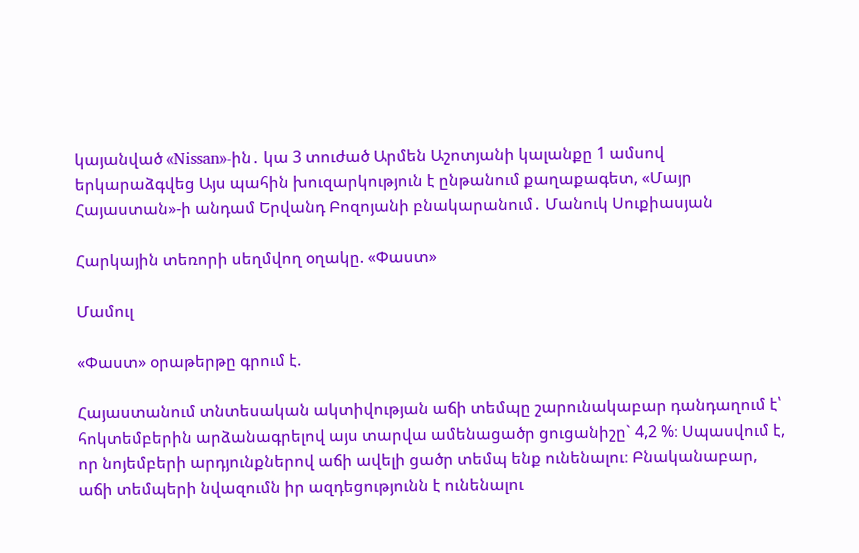կայանված «Nissan»-ին․ կա 3 տուժած Արմեն Աշոտյանի կալանքը 1 ամսով երկարաձգվեց Այս պահին խուզարկություն է ընթանում քաղաքագետ, «Մայր Հայաստան»-ի անդամ Երվանդ Բոզոյանի բնակարանում․ Մանուկ Սուքիասյան

Հարկային տեռորի սեղմվող օղակը. «Փաստ»

Մամուլ

«Փաստ» օրաթերթը գրում է.

Հայաստանում տնտեսական ակտիվության աճի տեմպը շարունակաբար դանդաղում է՝ հոկտեմբերին արձանագրելով այս տարվա ամենացածր ցուցանիշը` 4,2 %։ Սպասվում է, որ նոյեմբերի արդյունքներով աճի ավելի ցածր տեմպ ենք ունենալու։ Բնականաբար, աճի տեմպերի նվազումն իր ազդեցությունն է ունենալու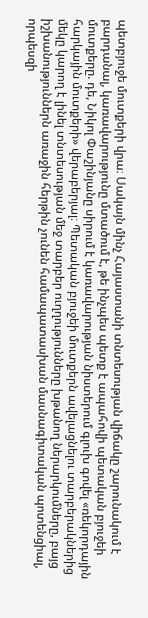պետբյուջե մուտքերի վրա։ Սակայն մինչ Հայաստանի տնտեսության վիճակը շարունակում է բարդանալ, կառավարությունը մտածում է, թե ինչպես պետք է ապահովի պետական բյուջեի մուտքերը. դե, Նիկոլ Փաշինյանը սիրում է կառավարության նիստերում գլուխ գովել «ռեկորդային հարկային մուտքերի» վերաբերյալ։ Պետական բյուջեի մուտքերն ավելացնելու տարբերակներից մեկը կարող է լինել տնտեսության մեջ տարբեր ուղղությունները խթանող ներարկումները, բայց իշխանություններն առաջին հերթին չունեն համապատասխան մասնագիտական պոտենցիալ, որպեսզի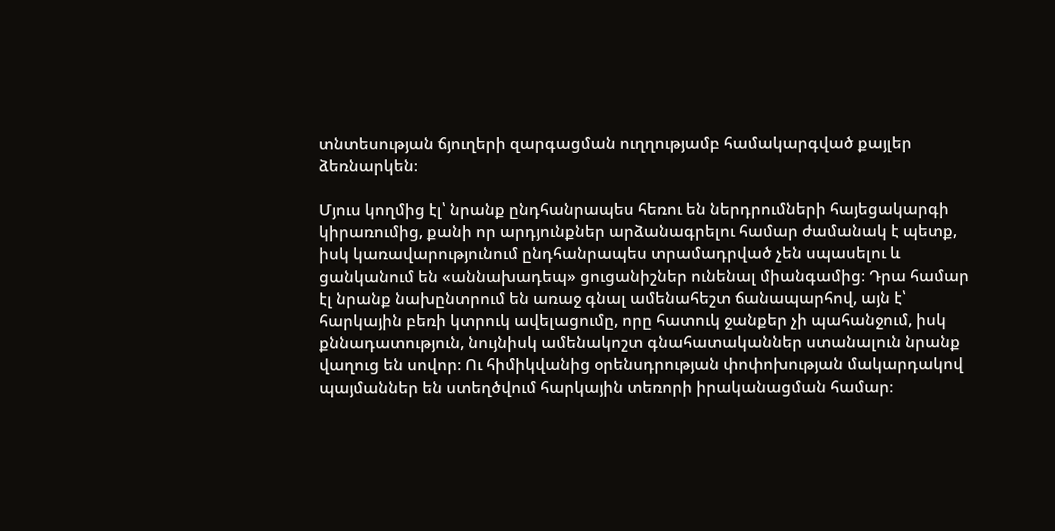տնտեսության ճյուղերի զարգացման ուղղությամբ համակարգված քայլեր ձեռնարկեն։

Մյուս կողմից էլ՝ նրանք ընդհանրապես հեռու են ներդրումների հայեցակարգի կիրառումից, քանի որ արդյունքներ արձանագրելու համար ժամանակ է պետք, իսկ կառավարությունում ընդհանրապես տրամադրված չեն սպասելու և ցանկանում են «աննախադեպ» ցուցանիշներ ունենալ միանգամից։ Դրա համար էլ նրանք նախընտրում են առաջ գնալ ամենահեշտ ճանապարհով, այն է՝ հարկային բեռի կտրուկ ավելացումը, որը հատուկ ջանքեր չի պահանջում, իսկ քննադատություն, նույնիսկ ամենակոշտ գնահատականներ ստանալուն նրանք վաղուց են սովոր։ Ու հիմիկվանից օրենսդրության փոփոխության մակարդակով պայմաններ են ստեղծվում հարկային տեռորի իրականացման համար։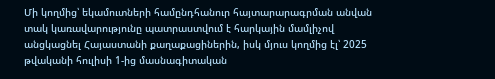Մի կողմից՝ եկամուտների համընդհանուր հայտարարագրման անվան տակ կառավարությունը պատրաստվում է հարկային մամլիչով անցկացնել Հայաստանի քաղաքացիներին, իսկ մյուս կողմից էլ՝ 2025 թվականի հուլիսի 1-ից մասնագիտական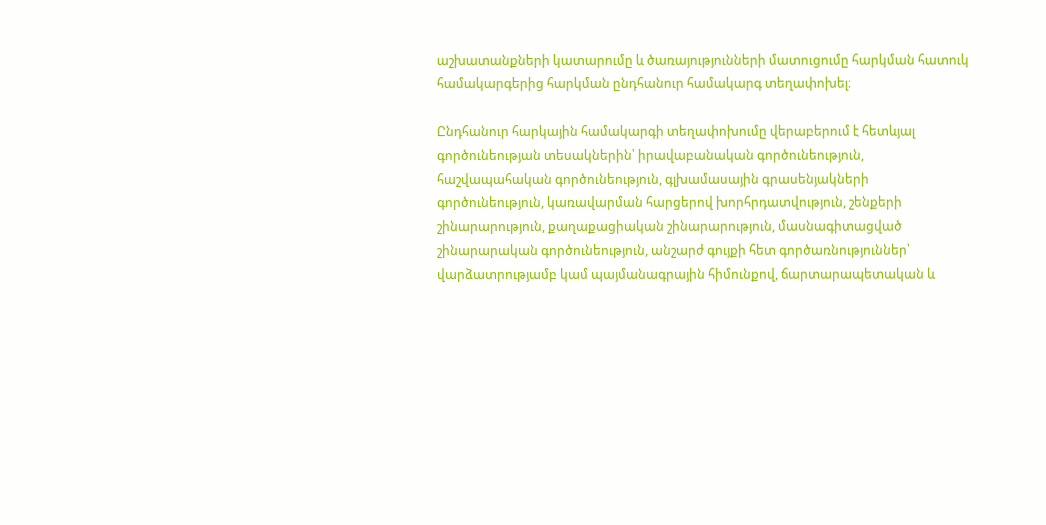աշխատանքների կատարումը և ծառայությունների մատուցումը հարկման հատուկ համակարգերից հարկման ընդհանուր համակարգ տեղափոխել։

Ընդհանուր հարկային համակարգի տեղափոխումը վերաբերում է հետևյալ գործունեության տեսակներին՝ իրավաբանական գործունեություն, հաշվապահական գործունեություն, գլխամասային գրասենյակների գործունեություն, կառավարման հարցերով խորհրդատվություն, շենքերի շինարարություն, քաղաքացիական շինարարություն, մասնագիտացված շինարարական գործունեություն, անշարժ գույքի հետ գործառնություններ՝ վարձատրությամբ կամ պայմանագրային հիմունքով, ճարտարապետական և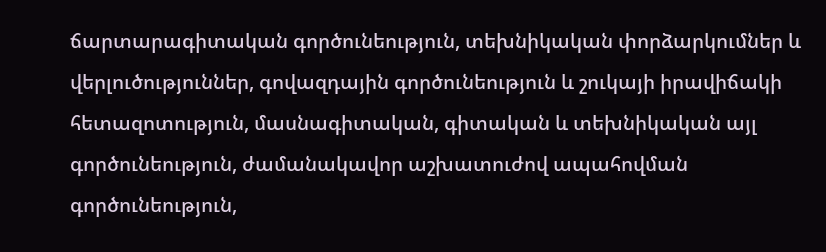ճարտարագիտական գործունեություն, տեխնիկական փորձարկումներ և վերլուծություններ, գովազդային գործունեություն և շուկայի իրավիճակի հետազոտություն, մասնագիտական, գիտական և տեխնիկական այլ գործունեություն, ժամանակավոր աշխատուժով ապահովման գործունեություն,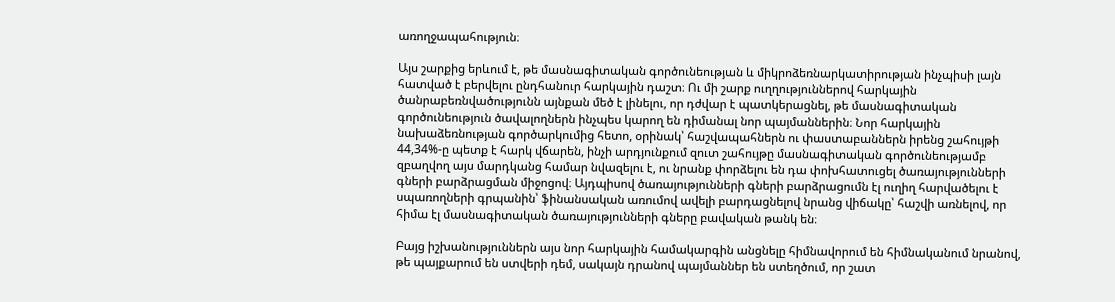առողջապահություն։

Այս շարքից երևում է, թե մասնագիտական գործունեության և միկրոձեռնարկատիրության ինչպիսի լայն հատված է բերվելու ընդհանուր հարկային դաշտ։ Ու մի շարք ուղղություններով հարկային ծանրաբեռնվածությունն այնքան մեծ է լինելու, որ դժվար է պատկերացնել, թե մասնագիտական գործունեություն ծավալողներն ինչպես կարող են դիմանալ նոր պայմաններին։ Նոր հարկային նախաձեռնության գործարկումից հետո, օրինակ՝ հաշվապահներն ու փաստաբաններն իրենց շահույթի 44,34%-ը պետք է հարկ վճարեն, ինչի արդյունքում զուտ շահույթը մասնագիտական գործունեությամբ զբաղվող այս մարդկանց համար նվազելու է, ու նրանք փորձելու են դա փոխհատուցել ծառայությունների գների բարձրացման միջոցով։ Այդպիսով ծառայությունների գների բարձրացումն էլ ուղիղ հարվածելու է սպառողների գրպանին՝ ֆինանսական առումով ավելի բարդացնելով նրանց վիճակը՝ հաշվի առնելով, որ հիմա էլ մասնագիտական ծառայությունների գները բավական թանկ են։

Բայց իշխանություններն այս նոր հարկային համակարգին անցնելը հիմնավորում են հիմնականում նրանով, թե պայքարում են ստվերի դեմ, սակայն դրանով պայմաններ են ստեղծում, որ շատ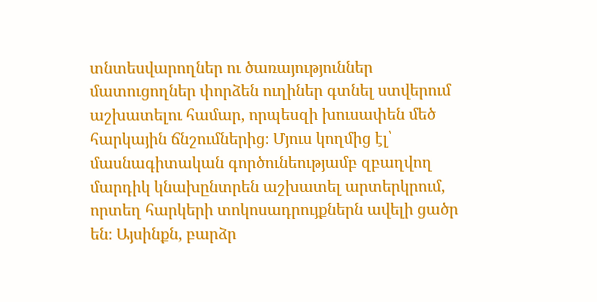տնտեսվարողներ ու ծառայություններ մատուցողներ փորձեն ուղիներ գտնել ստվերում աշխատելու համար, որպեսզի խուսափեն մեծ հարկային ճնշումներից։ Մյուս կողմից էլ՝ մասնագիտական գործունեությամբ զբաղվող մարդիկ կնախընտրեն աշխատել արտերկրում, որտեղ հարկերի տոկոսադրույքներն ավելի ցածր են։ Այսինքն, բարձր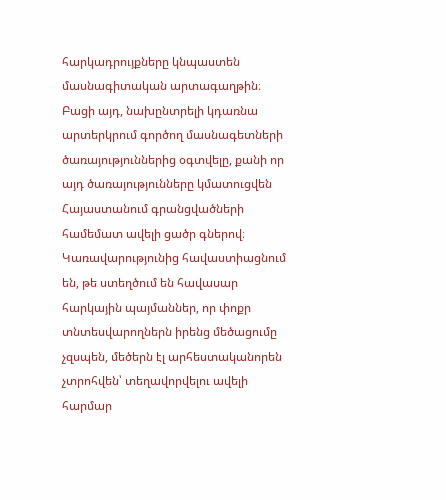հարկադրույքները կնպաստեն մասնագիտական արտագաղթին։ Բացի այդ, նախընտրելի կդառնա արտերկրում գործող մասնագետների ծառայություններից օգտվելը, քանի որ այդ ծառայությունները կմատուցվեն Հայաստանում գրանցվածների համեմատ ավելի ցածր գներով։ Կառավարությունից հավաստիացնում են, թե ստեղծում են հավասար հարկային պայմաններ, որ փոքր տնտեսվարողներն իրենց մեծացումը չզսպեն, մեծերն էլ արհեստականորեն չտրոհվեն՝ տեղավորվելու ավելի հարմար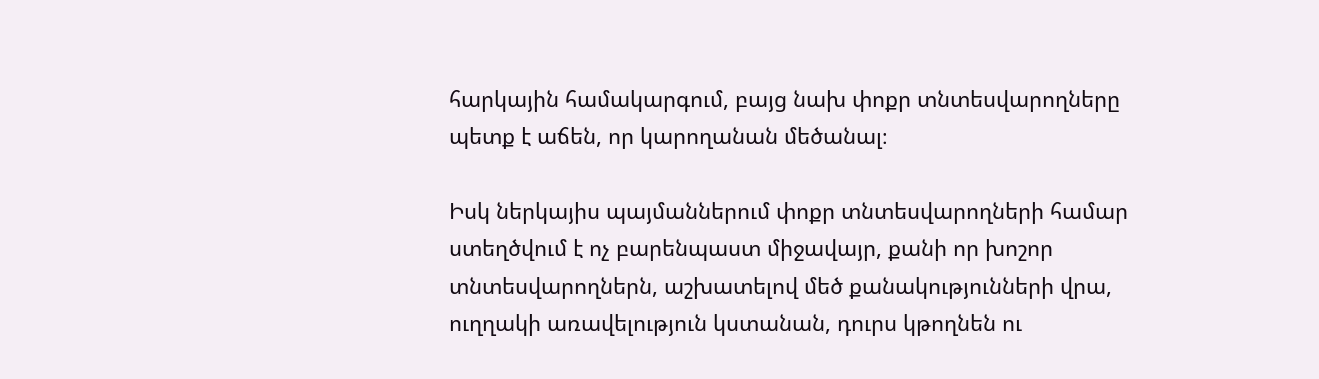հարկային համակարգում, բայց նախ փոքր տնտեսվարողները պետք է աճեն, որ կարողանան մեծանալ։

Իսկ ներկայիս պայմաններում փոքր տնտեսվարողների համար ստեղծվում է ոչ բարենպաստ միջավայր, քանի որ խոշոր տնտեսվարողներն, աշխատելով մեծ քանակությունների վրա, ուղղակի առավելություն կստանան, դուրս կթողնեն ու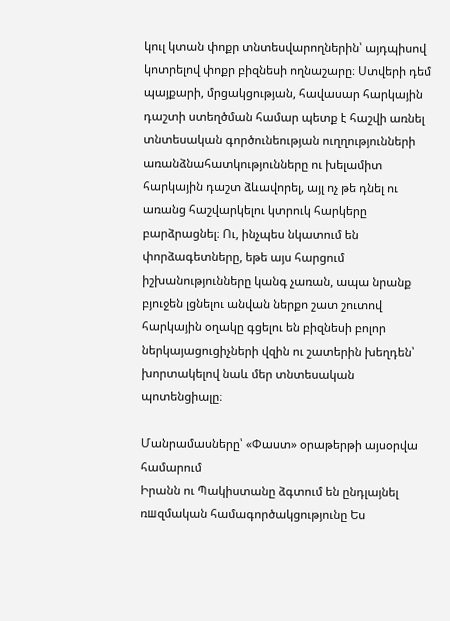կուլ կտան փոքր տնտեսվարողներին՝ այդպիսով կոտրելով փոքր բիզնեսի ողնաշարը։ Ստվերի դեմ պայքարի, մրցակցության, հավասար հարկային դաշտի ստեղծման համար պետք է հաշվի առնել տնտեսական գործունեության ուղղությունների առանձնահատկությունները ու խելամիտ հարկային դաշտ ձևավորել, այլ ոչ թե դնել ու առանց հաշվարկելու կտրուկ հարկերը բարձրացնել։ Ու, ինչպես նկատում են փորձագետները, եթե այս հարցում իշխանությունները կանգ չառան, ապա նրանք բյուջեն լցնելու անվան ներքո շատ շուտով հարկային օղակը գցելու են բիզնեսի բոլոր ներկայացուցիչների վզին ու շատերին խեղդեն՝ խորտակելով նաև մեր տնտեսական պոտենցիալը։

Մանրամասները՝ «Փաստ» օրաթերթի այսօրվա համարում
Իրանն ու Պակիստանը ձգտում են ընդլայնել ռшզմական համագործակցությունը Ես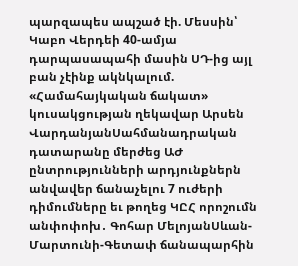պարզապես ապշած էի. Մեսսին՝ Կաբո Վերդեի 40-ամյա դարպասապահի մասին ՍԴ-ից այլ բան չէինք ակնկալում. «Համահայկական ճակատ» կուսակցության ղեկավար Արսեն ՎարդանյանՍահմանադրական դատարանը մերժեց ԱԺ ընտրությունների արդյունքներն անվավեր ճանաչելու 7 ուժերի դիմումները եւ թողեց ԿԸՀ որոշումն անփոփոխ․ Գոհար ՄելոյանՍևան-Մարտունի-Գետափ ճանապարհին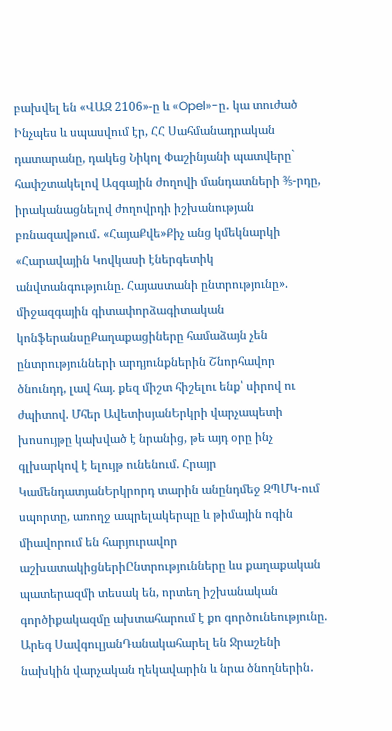բախվել են «ՎԱԶ 2106»-ը և «Opel»-ը․ կա տուժած Ինչպես և սպասվում էր, ՀՀ Սահմանադրական դատարանը, դակեց Նիկոլ Փաշինյանի պատվերը` հափշտակելով Ազգային ժողովի մանդատների ⅗-րդը, իրականացնելով ժողովրդի իշխանության բռնազավթում․ «ՀայաՔվե»Քիչ անց կմեկնարկի «Հարավային Կովկասի էներգետիկ անվտանգությունը. Հայաստանի ընտրությունը». միջազգային գիտափորձագիտական կոնֆերանսըՔաղաքացիները համաձայն չեն ընտրությունների արդյունքներին Շնորհավոր ծնունդդ, լավ հայ. քեզ միշտ հիշելու ենք՝ սիրով ու ժպիտով. Մհեր ԱվետիսյանԵրկրի վարչապետի խոսույթը կախված է նրանից, թե այդ օրը ինչ գլխարկով է ելույթ ունենում. Հրայր ԿամենդատյանԵրկրորդ տարին անընդմեջ ԶՊՄԿ-ում սպորտը, առողջ ապրելակերպը և թիմային ոգին միավորում են հարյուրավոր աշխատակիցներիԸնտրությունները ևս քաղաքական պատերազմի տեսակ են, որտեղ իշխանական գործիքակազմը ախտահարում է քո գործունեությունը. Արեգ ՍավգուլյանԴանակահարել են Ջրաշենի նախկին վարչական ղեկավարին և նրա ծնողներին․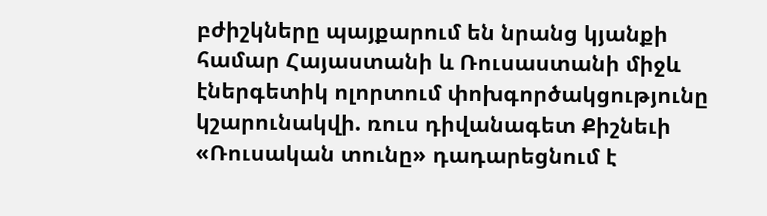բժիշկները պայքարում են նրանց կյանքի համար Հայաստանի և Ռուսաստանի միջև էներգետիկ ոլորտում փոխգործակցությունը կշարունակվի. ռուս դիվանագետ Քիշնեւի «Ռուսական տունը» դադարեցնում է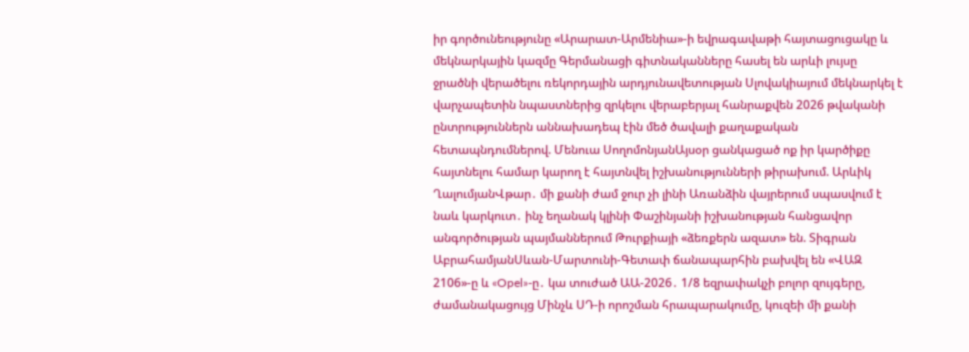իր գործունեությունը «Արարատ-Արմենիա»-ի եվրագավաթի հայտացուցակը և մեկնարկային կազմը Գերմանացի գիտնականները հասել են արևի լույսը ջրածնի վերածելու ռեկորդային արդյունավետության Սլովակիայում մեկնարկել է վարչապետին նպաստներից զրկելու վերաբերյալ հանրաքվեն 2026 թվականի ընտրություններն աննախադեպ էին մեծ ծավալի քաղաքական հետապնդումներով. Մենուա ՍողոմոնյանԱյսօր ցանկացած ոք իր կարծիքը հայտնելու համար կարող է հայտնվել իշխանությունների թիրախում. Արևիկ ՂալումյանՎթար․ մի քանի ժամ ջուր չի լինի Առանձին վայրերում սպասվում է նաև կարկուտ․ ինչ եղանակ կլինի Փաշինյանի իշխանության հանցավոր անգործության պայմաններում Թուրքիայի «ձեռքերն ազատ» են. Տիգրան ԱբրահամյանՍևան-Մարտունի-Գետափ ճանապարհին բախվել են «ՎԱԶ 2106»-ը և «Opel»-ը․ կա տուժած ԱԱ-2026․ 1/8 եզրափակչի բոլոր զույգերը, ժամանակացույց Մինչև ՍԴ-ի որոշման հրապարակումը, կուզեի մի քանի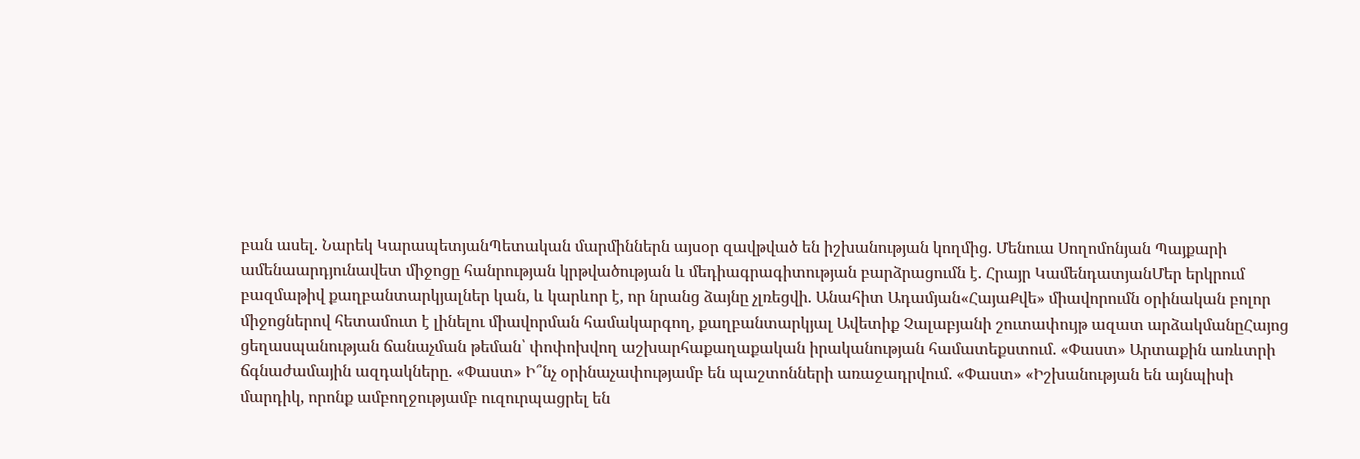բան ասել. Նարեկ ԿարապետյանՊետական մարմիններն այսօր զավթված են իշխանության կողմից. Մենուա Սողոմոնյան Պայքարի ամենաարդյունավետ միջոցը հանրության կրթվածության և մեդիագրագիտության բարձրացումն է. Հրայր ԿամենդատյանՄեր երկրում բազմաթիվ քաղբանտարկյալներ կան, և կարևոր է, որ նրանց ձայնը չլռեցվի. Անահիտ Ադամյան«ՀայաՔվե» միավորումն օրինական բոլոր միջոցներով հետամուտ է լինելու միավորման համակարգող, քաղբանտարկյալ Ավետիք Չալաբյանի շուտափույթ ազատ արձակմանըՀայոց ցեղասպանության ճանաչման թեման՝ փոփոխվող աշխարհաքաղաքական իրականության համատեքստում. «Փաստ» Արտաքին առևտրի ճգնաժամային ազդակները. «Փաստ» Ի՞նչ օրինաչափությամբ են պաշտոնների առաջադրվում. «Փաստ» «Իշխանության են այնպիսի մարդիկ, որոնք ամբողջությամբ ուզուրպացրել են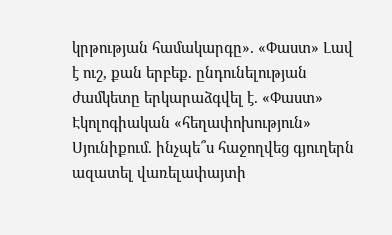կրթության համակարգը». «Փաստ» Լավ է ուշ, քան երբեք. ընդունելության ժամկետը երկարաձգվել է. «Փաստ» Էկոլոգիական «հեղափոխություն» Սյունիքում. ինչպե՞ս հաջողվեց գյուղերն ազատել վառելափայտի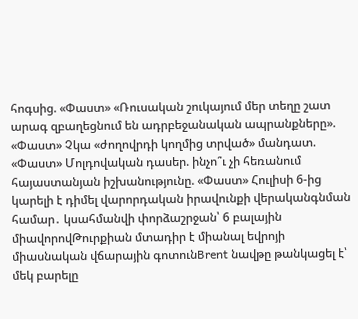հոգսից. «Փաստ» «Ռուսական շուկայում մեր տեղը շատ արագ զբաղեցնում են ադրբեջանական ապրանքները». «Փաստ» Չկա «ժողովրդի կողմից տրված» մանդատ. «Փաստ» Մոլդովական դասեր. ինչո՞ւ չի հեռանում հայաստանյան իշխանությունը. «Փաստ» Հուլիսի 6-ից կարելի է դիմել վարորդական իրավունքի վերականգնման համար․ կսահմանվի փորձաշրջան՝ 6 բալային միավորովԹուրքիան մտադիր է միանալ եվրոյի միասնական վճարային գոտունBrent նավթը թանկացել է՝ մեկ բարելը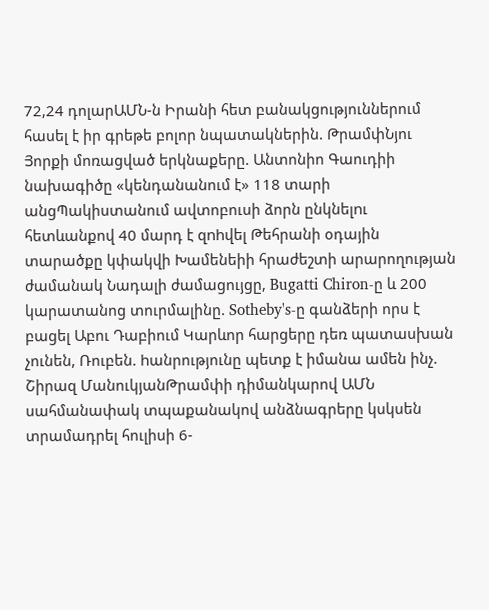72,24 դոլարԱՄՆ-ն Իրանի հետ բանակցություններում հասել է իր գրեթե բոլոր նպատակներին. ԹրամփՆյու Յորքի մոռացված երկնաքերը. Անտոնիո Գաուդիի նախագիծը «կենդանանում է» 118 տարի անցՊակիստանում ավտոբուսի ձորն ընկնելnւ հետևանքով 40 մարդ է զnhվել Թեհրանի օդային տարածքը կփակվի Խամենեիի հրաժեշտի արարողության ժամանակ Նադալի ժամացույցը, Bugatti Chiron-ը և 200 կարատանոց տուրմալինը. Sotheby's-ը գանձերի որս է բացել Աբու Դաբիում Կարևոր հարցերը դեռ պատասխան չունեն, Ռուբեն. hանրությունը պետք է իմանա ամեն ինչ. Շիրազ ՄանուկյանԹրամփի դիմանկարով ԱՄՆ սահմանափակ տպաքանակով անձնագրերը կսկսեն տրամադրել հուլիսի 6-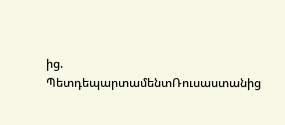ից. ՊետդեպարտամենտՌուսաստանից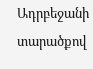Ադրբեջանի տարածքով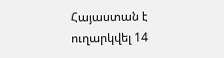Հայաստան է ուղարկվել 14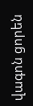վագոն ցորեն